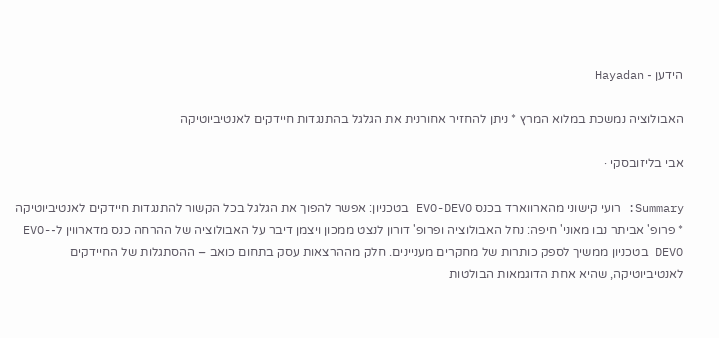הידען - Hayadan

האבולוציה נמשכת במלוא המרץ * ניתן להחזיר אחורנית את הגלגל בהתנגדות חיידקים לאנטיביוטיקה

אבי בליזובסקי ·

Summary: רועי קישוני מהארווארד בכנס EVO-DEVO בטכניון: אפשר להפוך את הגלגל בכל הקשור להתנגדות חיידקים לאנטיביוטיקה * פרופ' אביתר נבו מאוני' חיפה: נחל האבולוציה ופרופ' דורון לנצט ממכון ויצמן דיבר על האבולוציה של ההרחה כנס מדארווין ל-EVO-DEVO בטכניון ממשיך לספק כותרות של מחקרים מעניינים. חלק מההרצאות עסק בתחום כואב – ההסתגלות של החיידקים לאנטיביוטיקה, שהיא אחת הדוגמאות הבולטות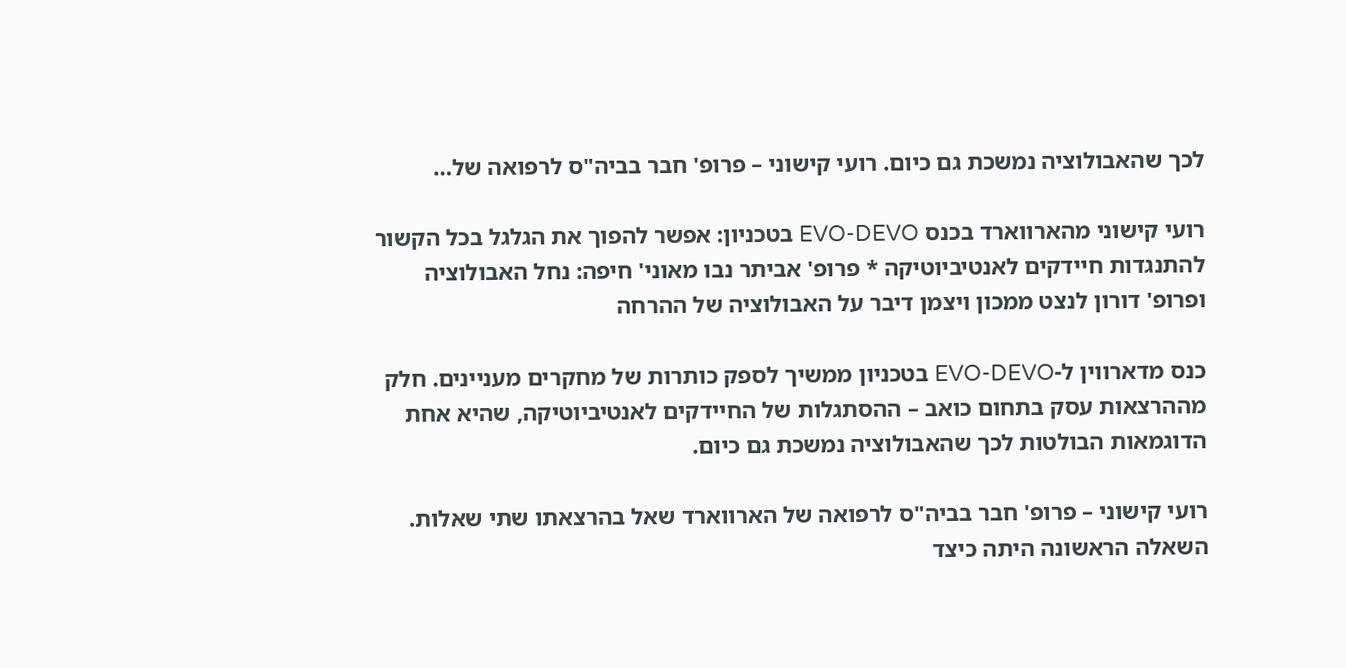לכך שהאבולוציה נמשכת גם כיום. רועי קישוני – פרופ' חבר בביה"ס לרפואה של…

רועי קישוני מהארווארד בכנס EVO-DEVO בטכניון: אפשר להפוך את הגלגל בכל הקשור להתנגדות חיידקים לאנטיביוטיקה * פרופ' אביתר נבו מאוני' חיפה: נחל האבולוציה ופרופ' דורון לנצט ממכון ויצמן דיבר על האבולוציה של ההרחה

כנס מדארווין ל-EVO-DEVO בטכניון ממשיך לספק כותרות של מחקרים מעניינים. חלק מההרצאות עסק בתחום כואב – ההסתגלות של החיידקים לאנטיביוטיקה, שהיא אחת הדוגמאות הבולטות לכך שהאבולוציה נמשכת גם כיום.

רועי קישוני – פרופ' חבר בביה"ס לרפואה של הארווארד שאל בהרצאתו שתי שאלות. השאלה הראשונה היתה כיצד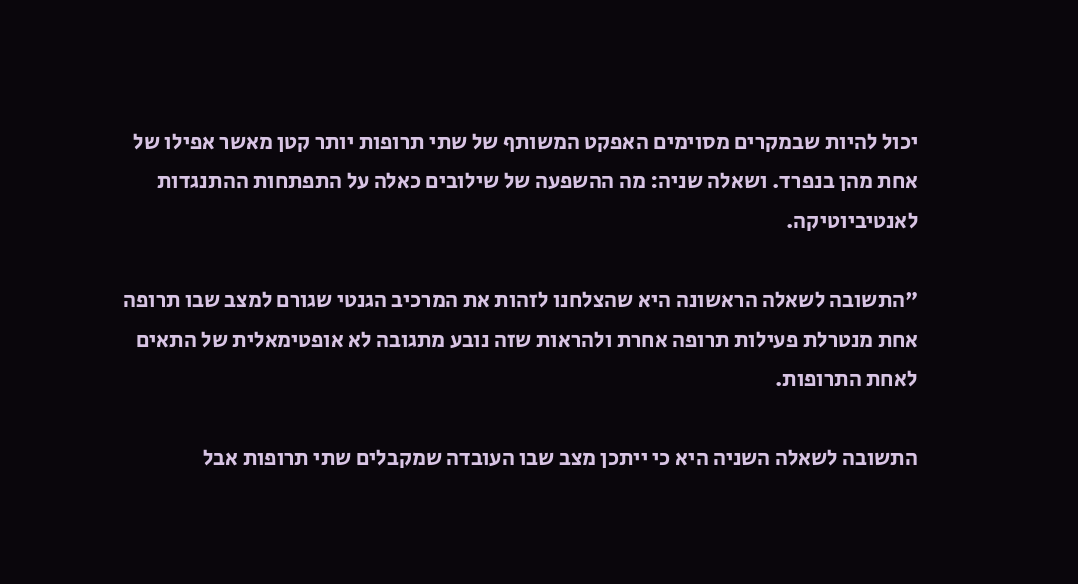יכול להיות שבמקרים מסוימים האפקט המשותף של שתי תרופות יותר קטן מאשר אפילו של אחת מהן בנפרד. ושאלה שניה: מה ההשפעה של שילובים כאלה על התפתחות ההתנגדות לאנטיביוטיקה.

"התשובה לשאלה הראשונה היא שהצלחנו לזהות את המרכיב הגנטי שגורם למצב שבו תרופה אחת מנטרלת פעילות תרופה אחרת ולהראות שזה נובע מתגובה לא אופטימאלית של התאים לאחת התרופות.

התשובה לשאלה השניה היא כי ייתכן מצב שבו העובדה שמקבלים שתי תרופות אבל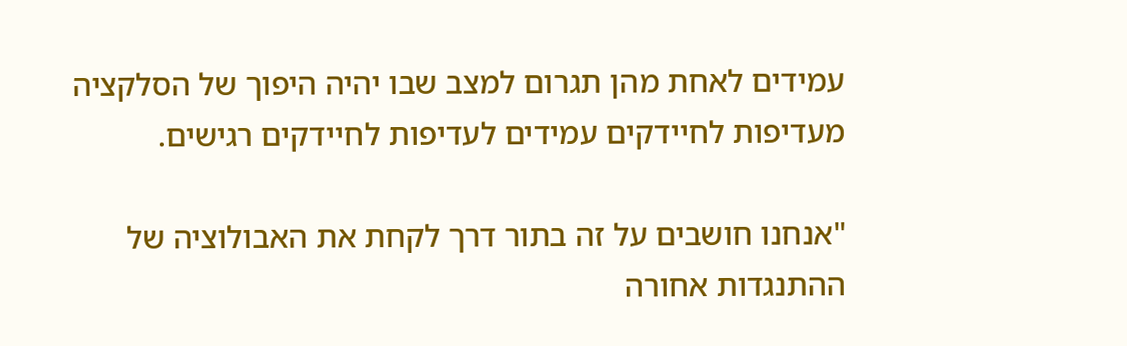עמידים לאחת מהן תגרום למצב שבו יהיה היפוך של הסלקציה מעדיפות לחיידקים עמידים לעדיפות לחיידקים רגישים.

"אנחנו חושבים על זה בתור דרך לקחת את האבולוציה של ההתנגדות אחורה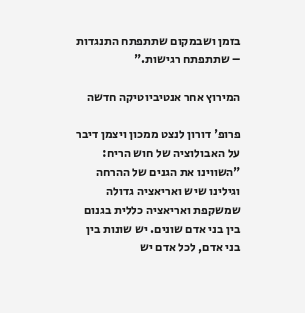בזמן ושבמקום שתתפתח התנגדות – שתתפתח רגישות."

המירוץ אחר אנטיביוטיקה חדשה

פרופ' דורון לנצט ממכון ויצמן דיבר על האבולוציה של חוש הריח: "השווינו את הגנים של ההרחה וגילינו שיש ואריאציה גדולה שמשקפת ואריאציה כללית בגנום בין בני אדם שונים. יש שונות בין בני אדם, לכל אדם יש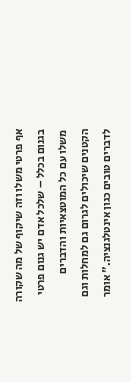אף פרטי משלו וזה שיקוף של מה שקורה בגנום בכלל – שלכל אדם יש גנום פרטי משלו עם כל המוטצאיות והדברים הקטנים שיכולים לגרום גם למחלות וגם לדברים טובים כגון אינטלגנציה." אומר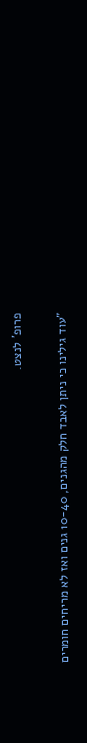פרופ' לנצט.

"עוד גילינו כי ניתן לאבד חלק מהגנים, 10-40 גנים ואז לא מריחים חומרים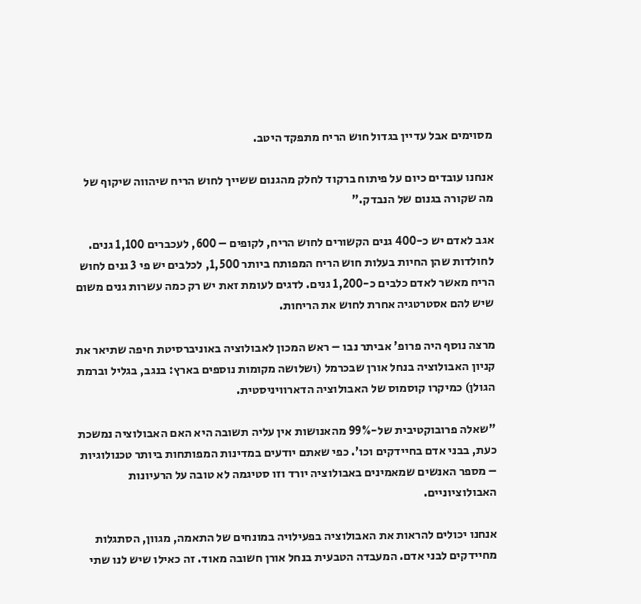מסוימים אבל עדיין בגדול חוש הריח מתפקד היטב.

אנחנו עובדים כיום על פיתוח ברקוד לחלק מהגנום ששייך לחוש הריח שיהווה שיקוף של מה שקורה בגנום של הנבדק."

אגב לאדם יש כ-400 גנים הקשורים לחוש הריח, לקופים – 600, לעכברים 1,100 גנים. לחולדות שהן החיות בעלות חוש הריח המפותח ביותר 1,500, לכלבים יש פי 3 גנים לחוש הריח מאשר לאדם כלבים כ-1,200 גנים. לדגים לעומת זאת יש רק כמה עשרות גנים משום שיש להם אסטרטגיה אחרת לחוש את הריחות.

מרצה נוסף היה פרופ' אביתר נבו – ראש המכון לאבולוציה באוניברסיטת חיפה שתיאר את קניון האבולוציה בנחל אורן שבכרמל (ושלושה מקומות נוספים בארץ: בנגב, בגליל וברמת הגולן) כמיקרו קוסמוס של האבולוציה הדארוויניסטית.

"שאלה פרובוקטיבית של-99% מהאנושות אין עליה תשובה היא האם האבולוציה נמשכת כעת, בבני אדם בחיידקים וכו'. כפי שאתם יודעים במדינות המפותחות ביותר טכנולוגיות – מספר האנשים שמאמינים באבולוציה יורד וזו סטיגמה לא טובה על הרעיונות האבולוציוניים.

אנחנו יכולים להראות את האבולוציה בפעילויה במונחים של התאמה, מגוון, הסתגלות מחיידקים לבני אדם. המעבדה הטבעית בנחל אורן חשובה מאוד. זה כאילו שיש לנו שתי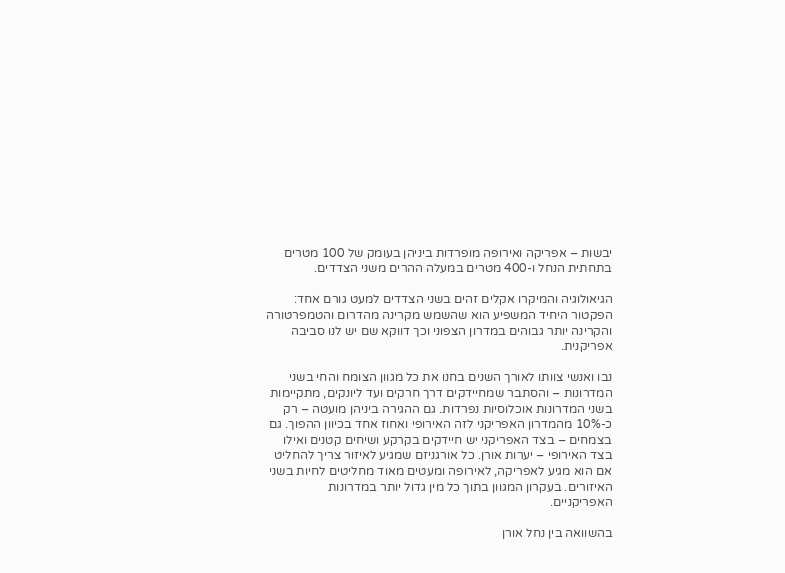יבשות – אפריקה ואירופה מופרדות ביניהן בעומק של 100 מטרים בתחתית הנחל ו-400 מטרים במעלה ההרים משני הצדדים.

הגיאולוגיה והמיקרו אקלים זהים בשני הצדדים למעט גורם אחד: הפקטור היחיד המשפיע הוא שהשמש מקרינה מהדרום והטמפרטורה והקרינה יותר גבוהים במדרון הצפוני וכך דווקא שם יש לנו סביבה אפריקנית.

נבו ואנשי צוותו לאורך השנים בחנו את כל מגוון הצומח והחי בשני המדרונות – והסתבר שמחיידקים דרך חרקים ועד ליונקים, מתקיימות בשני המדרונות אוכלוסיות נפרדות. גם ההגירה ביניהן מועטה – רק כ-10% מהמדרון האפריקני לזה האירופי ואחוז אחד בכיוון ההפוך. גם בצמחים – בצד האפריקני יש חיידקים בקרקע ושיחים קטנים ואילו בצד האירופי – יערות אורן. כל אורגניזם שמגיע לאיזור צריך להחליט אם הוא מגיע לאפריקה, לאירופה ומעטים מאוד מחליטים לחיות בשני האיזורים. בעקרון המגוון בתוך כל מין גדול יותר במדרונות האפריקניים.

בהשוואה בין נחל אורן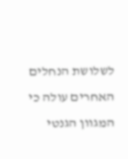לשלושת הנחלים האחרים עולה כי המגוון הגנטי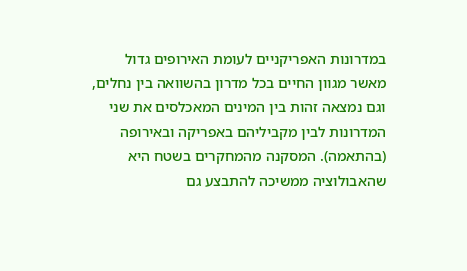במדרונות האפריקניים לעומת האירופים גדול מאשר מגוון החיים בכל מדרון בהשוואה בין נחלים, וגם נמצאה זהות בין המינים המאכלסים את שני המדרונות לבין מקביליהם באפריקה ובאירופה (בהתאמה). המסקנה מהמחקרים בשטח היא שהאבולוציה ממשיכה להתבצע גם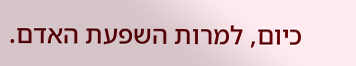כיום, למרות השפעת האדם.